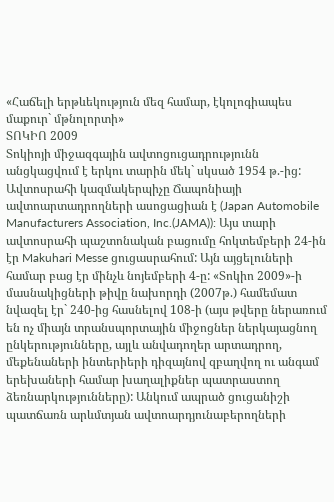«Հաճելի երթևեկություն մեզ համար, էկոլոգիապես մաքուր` մթնոլորտի»
ՏՈԿԻՈ 2009
Տոկիոյի միջազգային ավտոցուցադրությունն անցկացվում է երկու տարին մեկ` սկսած 1954 թ.-ից: Ավտոսրահի կազմակերպիչը Ճապոնիայի ավտոարտադրողների ասոցացիան է (Japan Automobile Manufacturers Association, Inc.(JAMA)): Այս տարի ավտոսրահի պաշտոնական բացումը հոկտեմբերի 24-ին էր Makuhari Messe ցուցասրահում: Այն այցելուների համար բաց էր մինչև նոյեմբերի 4-ը: «Տոկիո 2009»-ի մասնակիցների թիվը նախորդի (2007թ.) համեմատ նվազել էր` 240-ից հասնելով 108-ի (այս թվերը ներառում են ոչ միայն տրանսպորտային միջոցներ ներկայացնող ընկերությունները, այլև անվադողեր արտադրող, մեքենաների ինտերիերի դիզայնով զբաղվող ու անգամ երեխաների համար խաղալիքներ պատրաստող ձեռնարկությունները): Անկում ապրած ցուցանիշի պատճառն արևմտյան ավտոարդյունաբերողների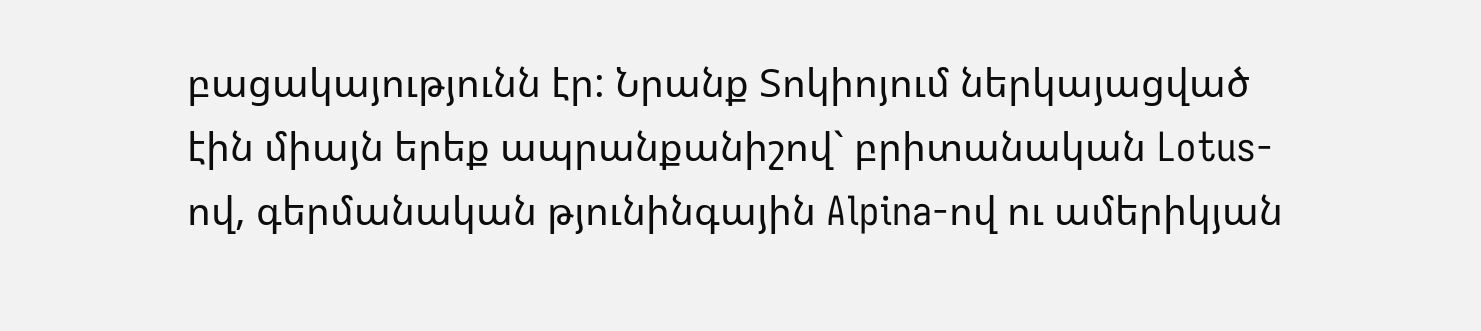բացակայությունն էր: Նրանք Տոկիոյում ներկայացված էին միայն երեք ապրանքանիշով` բրիտանական Lotus-ով, գերմանական թյունինգային Alpina-ով ու ամերիկյան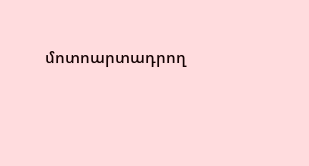մոտոարտադրող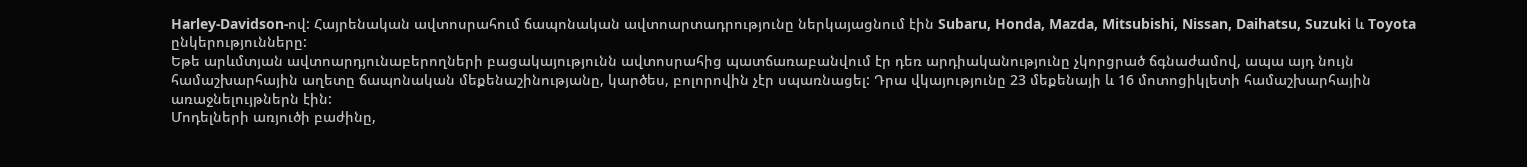Harley-Davidson-ով: Հայրենական ավտոսրահում ճապոնական ավտոարտադրությունը ներկայացնում էին Subaru, Honda, Mazda, Mitsubishi, Nissan, Daihatsu, Suzuki և Toyota ընկերությունները:
Եթե արևմտյան ավտոարդյունաբերողների բացակայությունն ավտոսրահից պատճառաբանվում էր դեռ արդիականությունը չկորցրած ճգնաժամով, ապա այդ նույն համաշխարհային աղետը ճապոնական մեքենաշինությանը, կարծես, բոլորովին չէր սպառնացել: Դրա վկայությունը 23 մեքենայի և 16 մոտոցիկլետի համաշխարհային առաջնելույթներն էին:
Մոդելների առյուծի բաժինը,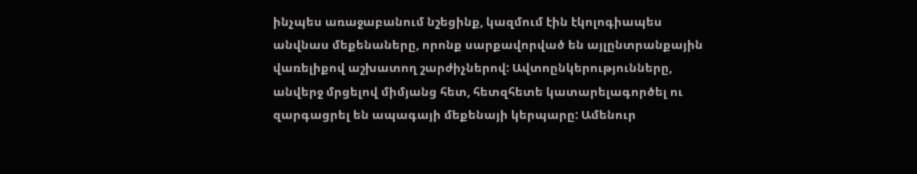ինչպես առաջաբանում նշեցինք, կազմում էին էկոլոգիապես անվնաս մեքենաները, որոնք սարքավորված են այլընտրանքային վառելիքով աշխատող շարժիչներով: Ավտոընկերությունները, անվերջ մրցելով միմյանց հետ, հետզհետե կատարելագործել ու զարգացրել են ապագայի մեքենայի կերպարը: Ամենուր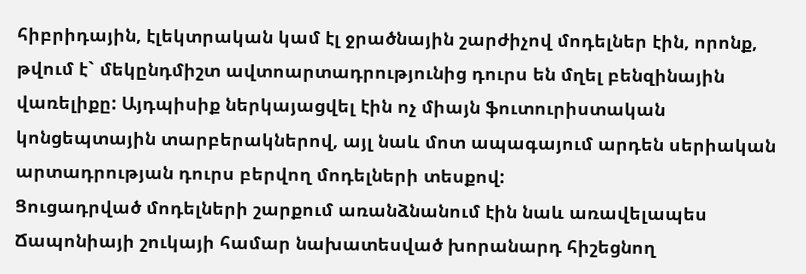հիբրիդային, էլեկտրական կամ էլ ջրածնային շարժիչով մոդելներ էին, որոնք, թվում է` մեկընդմիշտ ավտոարտադրությունից դուրս են մղել բենզինային վառելիքը: Այդպիսիք ներկայացվել էին ոչ միայն ֆուտուրիստական կոնցեպտային տարբերակներով, այլ նաև մոտ ապագայում արդեն սերիական արտադրության դուրս բերվող մոդելների տեսքով:
Ցուցադրված մոդելների շարքում առանձնանում էին նաև առավելապես Ճապոնիայի շուկայի համար նախատեսված խորանարդ հիշեցնող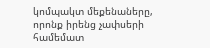կոմպակտ մեքենաները, որոնք իրենց չափսերի համեմատ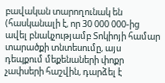բավական տարողունակ են (հասկանալի է, որ 30 000 000-ից ավել բնակչությամբ Տոկիոյի համար տարածքի տնտեսումը, այս դեպքում մեքենաների փոքր չափսերի հաշվին, դարձել է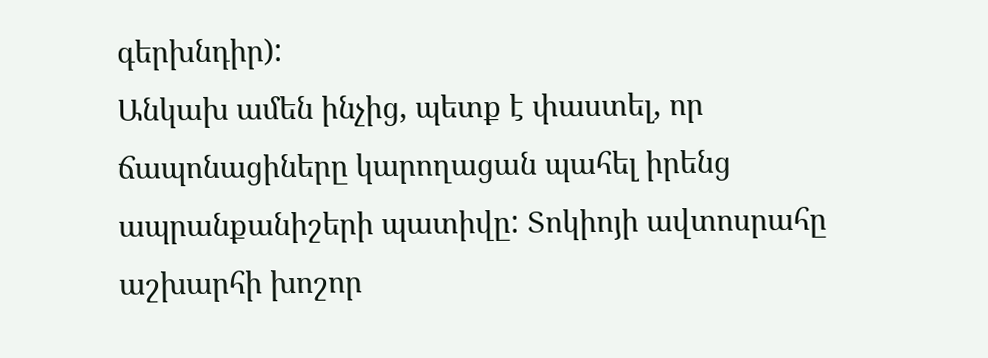գերխնդիր):
Անկախ ամեն ինչից, պետք է փաստել, որ ճապոնացիները կարողացան պահել իրենց ապրանքանիշերի պատիվը: Տոկիոյի ավտոսրահը աշխարհի խոշոր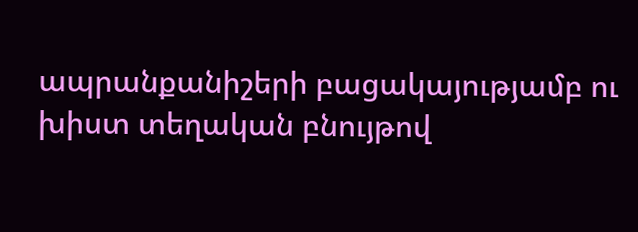ապրանքանիշերի բացակայությամբ ու խիստ տեղական բնույթով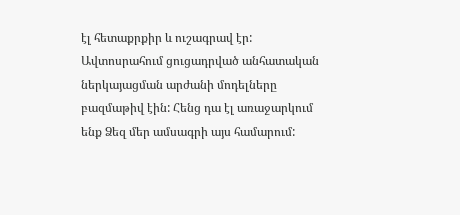էլ հետաքրքիր և ուշագրավ էր: Ավտոսրահում ցուցադրված անհատական ներկայացման արժանի մոդելները բազմաթիվ էին: Հենց դա էլ առաջարկում ենք Ձեզ մեր ամսագրի այս համարում: